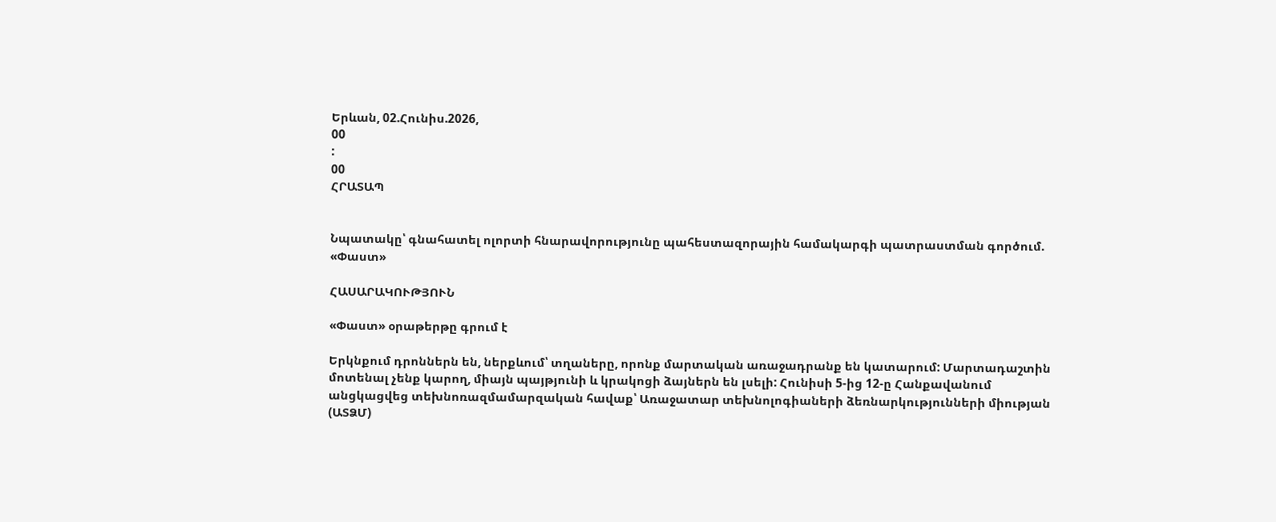Երևան, 02.Հունիս.2026,
00
:
00
ՀՐԱՏԱՊ


Նպատակը՝ գնահատել ոլորտի հնարավորությունը պահեստազորային համակարգի պատրաստման գործում. «Փաստ»

ՀԱՍԱՐԱԿՈՒԹՅՈՒՆ

«Փաստ» օրաթերթը գրում է

Երկնքում դրոններն են, ներքևում՝ տղաները, որոնք մարտական առաջադրանք են կատարում: Մարտադաշտին մոտենալ չենք կարող, միայն պայթյունի և կրակոցի ձայներն են լսելի: Հունիսի 5-ից 12-ը Հանքավանում անցկացվեց տեխնոռազմամարզական հավաք՝ Առաջատար տեխնոլոգիաների ձեռնարկությունների միության (ԱՏՁՄ)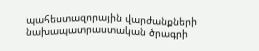պահեստազորային վարժանքների նախապատրաստական ծրագրի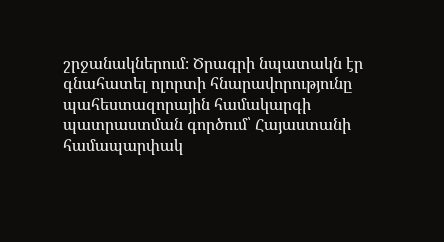շրջանակներում։ Ծրագրի նպատակն էր գնահատել ոլորտի հնարավորությունը պահեստազորային համակարգի պատրաստման գործում՝ Հայաստանի համապարփակ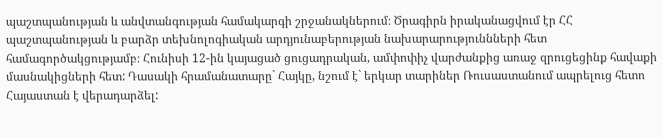պաշտպանության և անվտանգության համակարգի շրջանակներում։ Ծրագիրն իրականացվում էր ՀՀ պաշտպանության և բարձր տեխնոլոգիական արդյունաբերության նախարարություննների հետ համագործակցությամբ։ Հունիսի 12-ին կայացած ցուցադրական, ամփոփիչ վարժանքից առաջ զրուցեցինք հավաքի մասնակիցների հետ: Դասակի հրամանատարը` Հայկը, նշում է` երկար տարիներ Ռուսաստանում ապրելուց հետո Հայաստան է վերադարձել: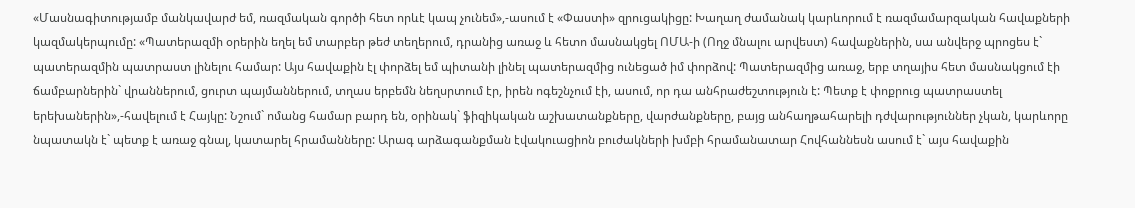«Մասնագիտությամբ մանկավարժ եմ, ռազմական գործի հետ որևէ կապ չունեմ»,-ասում է «Փաստի» զրուցակիցը: Խաղաղ ժամանակ կարևորում է ռազմամարզական հավաքների կազմակերպումը: «Պատերազմի օրերին եղել եմ տարբեր թեժ տեղերում, դրանից առաջ և հետո մասնակցել ՈՄԱ-ի (Ողջ մնալու արվեստ) հավաքներին, սա անվերջ պրոցես է` պատերազմին պատրաստ լինելու համար: Այս հավաքին էլ փորձել եմ պիտանի լինել պատերազմից ունեցած իմ փորձով: Պատերազմից առաջ, երբ տղայիս հետ մասնակցում էի ճամբարներին` վրաններում, ցուրտ պայմաններում, տղաս երբեմն նեղսրտում էր, իրեն ոգեշնչում էի, ասում, որ դա անհրաժեշտություն է: Պետք է փոքրուց պատրաստել երեխաներին»,-հավելում է Հայկը: Նշում` ոմանց համար բարդ են, օրինակ` ֆիզիկական աշխատանքները, վարժանքները, բայց անհաղթահարելի դժվարություններ չկան, կարևորը նպատակն է` պետք է առաջ գնալ, կատարել հրամանները: Արագ արձագանքման էվակուացիոն բուժակների խմբի հրամանատար Հովհաննեսն ասում է` այս հավաքին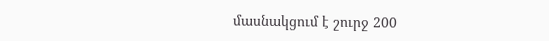մասնակցում է շուրջ 200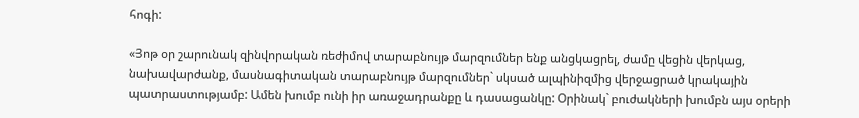հոգի:

«Յոթ օր շարունակ զինվորական ռեժիմով տարաբնույթ մարզումներ ենք անցկացրել, ժամը վեցին վերկաց, նախավարժանք, մասնագիտական տարաբնույթ մարզումներ` սկսած ալպինիզմից վերջացրած կրակային պատրաստությամբ: Ամեն խումբ ունի իր առաջադրանքը և դասացանկը: Օրինակ` բուժակների խումբն այս օրերի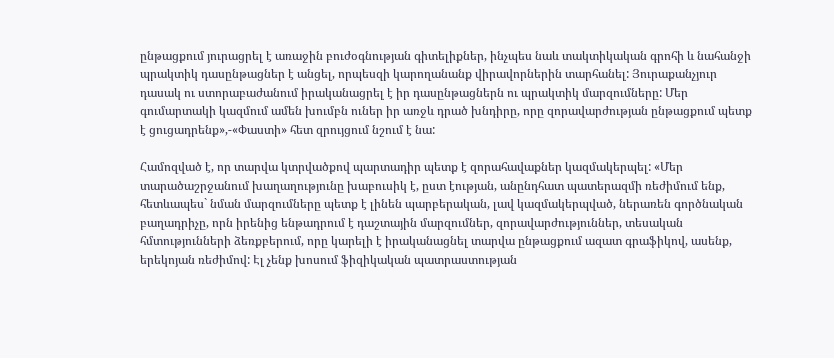ընթացքում յուրացրել է առաջին բուժօգնության գիտելիքներ, ինչպես նաև տակտիկական գրոհի և նահանջի պրակտիկ դասընթացներ է անցել, որպեսզի կարողանանք վիրավորներին տարհանել: Յուրաքանչյուր դասակ ու ստորաբաժանում իրականացրել է իր դասընթացներն ու պրակտիկ մարզումները: Մեր գումարտակի կազմում ամեն խումբն ուներ իր առջև դրած խնդիրը, որը զորավարժության ընթացքում պետք է ցուցադրենք»,-«Փաստի» հետ զրույցում նշում է նա:

Համոզված է, որ տարվա կտրվածքով պարտադիր պետք է զորահավաքներ կազմակերպել: «Մեր տարածաշրջանում խաղաղությունը խաբուսիկ է, ըստ էության, անընդհատ պատերազմի ռեժիմում ենք, հետևապես` նման մարզումները պետք է լինեն պարբերական, լավ կազմակերպված, ներառեն գործնական բաղադրիչը, որն իրենից ենթադրում է դաշտային մարզումներ, զորավարժություններ, տեսական հմտությունների ձեռքբերում, որը կարելի է իրականացնել տարվա ընթացքում ազատ գրաֆիկով, ասենք, երեկոյան ռեժիմով: Էլ չենք խոսում ֆիզիկական պատրաստության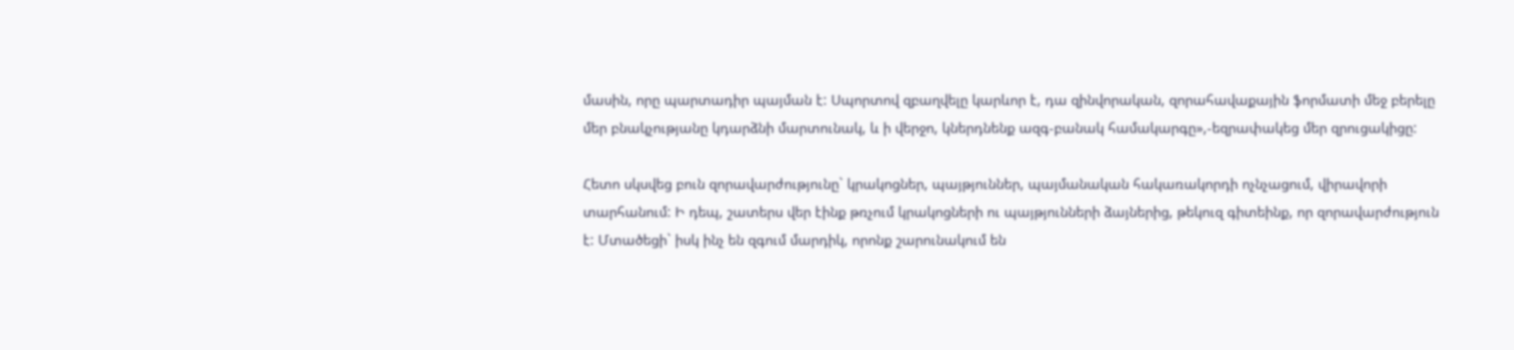մասին, որը պարտադիր պայման է: Սպորտով զբաղվելը կարևոր է, դա զինվորական, զորահավաքային ֆորմատի մեջ բերելը մեր բնակչությանը կդարձնի մարտունակ, և ի վերջո, կներդնենք ազգ-բանակ համակարգը»,-եզրափակեց մեր զրուցակիցը:

Հետո սկսվեց բուն զորավարժությունը` կրակոցներ, պայթյուններ, պայմանական հակառակորդի ոչնչացում, վիրավորի տարհանում: Ի դեպ, շատերս վեր էինք թռչում կրակոցների ու պայթյունների ձայներից, թեկուզ գիտեինք, որ զորավարժություն է: Մտածեցի` իսկ ինչ են զգում մարդիկ, որոնք շարունակում են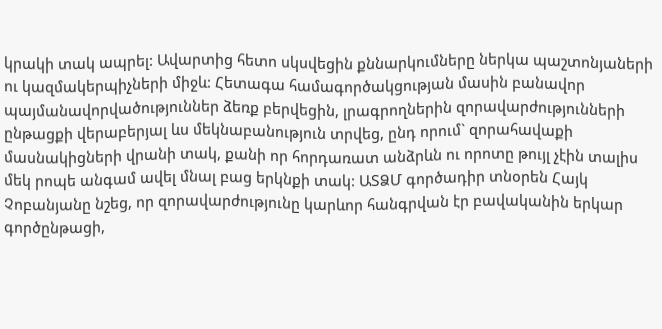կրակի տակ ապրել: Ավարտից հետո սկսվեցին քննարկումները ներկա պաշտոնյաների ու կազմակերպիչների միջև: Հետագա համագործակցության մասին բանավոր պայմանավորվածություններ ձեռք բերվեցին, լրագրողներին զորավարժությունների ընթացքի վերաբերյալ ևս մեկնաբանություն տրվեց, ընդ որում` զորահավաքի մասնակիցների վրանի տակ, քանի որ հորդառատ անձրևն ու որոտը թույլ չէին տալիս մեկ րոպե անգամ ավել մնալ բաց երկնքի տակ: ԱՏՁՄ գործադիր տնօրեն Հայկ Չոբանյանը նշեց, որ զորավարժությունը կարևոր հանգրվան էր բավականին երկար գործընթացի,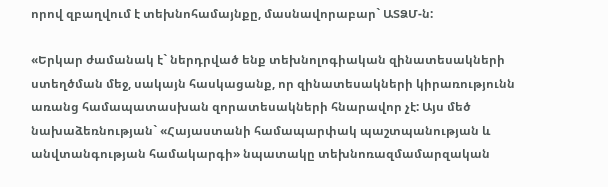որով զբաղվում է տեխնոհամայնքը, մասնավորաբար` ԱՏՁՄ-ն:

«Երկար ժամանակ է` ներդրված ենք տեխնոլոգիական զինատեսակների ստեղծման մեջ, սակայն հասկացանք, որ զինատեսակների կիրառությունն առանց համապատասխան զորատեսակների հնարավոր չէ: Այս մեծ նախաձեռնության` «Հայաստանի համապարփակ պաշտպանության և անվտանգության համակարգի» նպատակը տեխնոռազմամարզական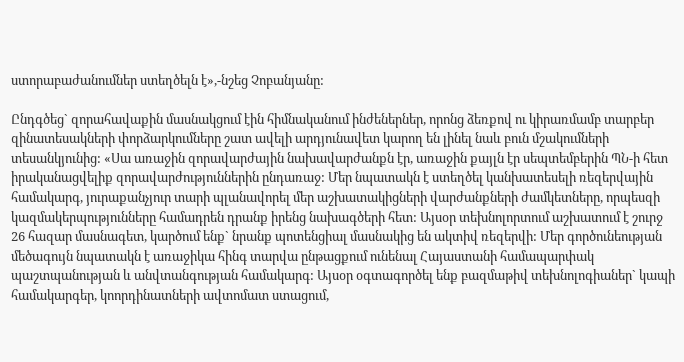ստորաբաժանումներ ստեղծելն է»,-նշեց Չոբանյանը:

Ընդգծեց` զորահավաքին մասնակցում էին հիմնականում ինժեներներ, որոնց ձեռքով ու կիրառմամբ տարբեր զինատեսակների փորձարկումները շատ ավելի արդյունավետ կարող են լինել նաև բուն մշակումների տեսանկյունից: «Սա առաջին զորավարժային նախավարժանքն էր, առաջին քայլն էր սեպտեմբերին ՊՆ-ի հետ իրականացվելիք զորավարժություններին ընդառաջ: Մեր նպատակն է ստեղծել կանխատեսելի ռեզերվային համակարգ, յուրաքանչյուր տարի պլանավորել մեր աշխատակիցների վարժանքների ժամկետները, որպեսզի կազմակերպությունները համադրեն դրանք իրենց նախագծերի հետ: Այսօր տեխնոլորտում աշխատում է շուրջ 26 հազար մասնագետ, կարծում ենք` նրանք պոտենցիալ մասնակից են ակտիվ ռեզերվի: Մեր գործունեության մեծագույն նպատակն է առաջիկա հինգ տարվա ընթացքում ունենալ Հայաստանի համապարփակ պաշտպանության և անվտանգության համակարգ: Այսօր օգտագործել ենք բազմաթիվ տեխնոլոգիաներ` կապի համակարգեր, կոորդինատների ավտոմատ ստացում,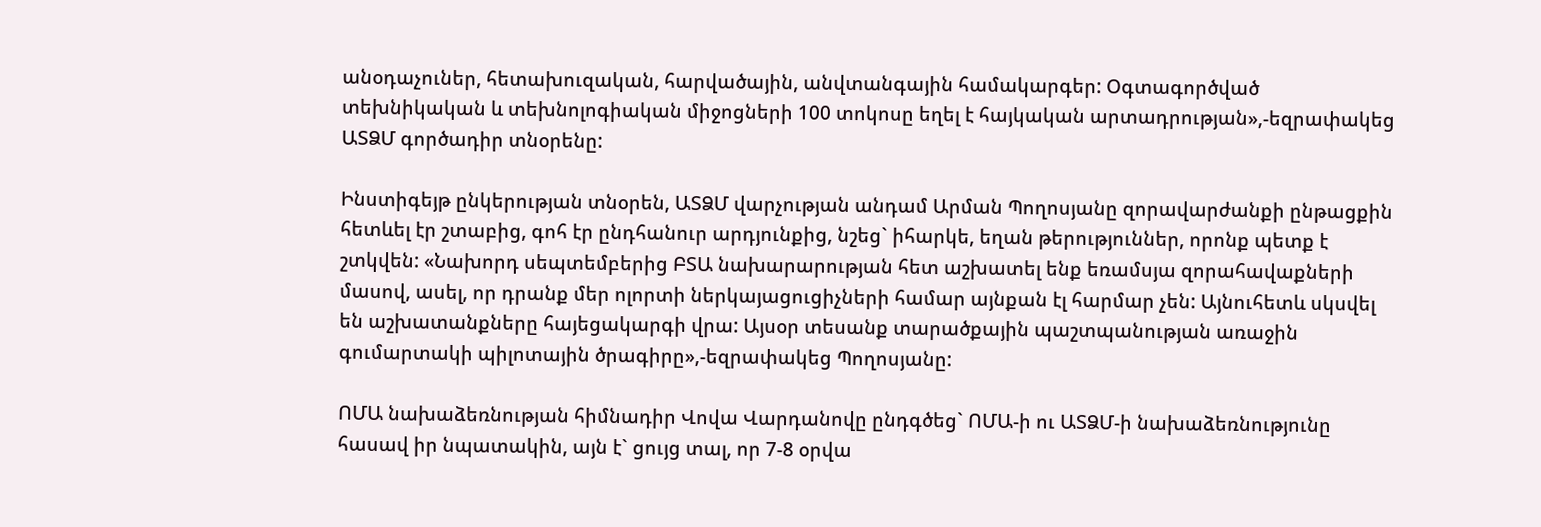անօդաչուներ, հետախուզական, հարվածային, անվտանգային համակարգեր: Օգտագործված տեխնիկական և տեխնոլոգիական միջոցների 100 տոկոսը եղել է հայկական արտադրության»,-եզրափակեց ԱՏՁՄ գործադիր տնօրենը:

Ինստիգեյթ ընկերության տնօրեն, ԱՏՁՄ վարչության անդամ Արման Պողոսյանը զորավարժանքի ընթացքին հետևել էր շտաբից, գոհ էր ընդհանուր արդյունքից, նշեց` իհարկե, եղան թերություններ, որոնք պետք է շտկվեն: «Նախորդ սեպտեմբերից ԲՏԱ նախարարության հետ աշխատել ենք եռամսյա զորահավաքների մասով, ասել, որ դրանք մեր ոլորտի ներկայացուցիչների համար այնքան էլ հարմար չեն: Այնուհետև սկսվել են աշխատանքները հայեցակարգի վրա: Այսօր տեսանք տարածքային պաշտպանության առաջին գումարտակի պիլոտային ծրագիրը»,-եզրափակեց Պողոսյանը:

ՈՄԱ նախաձեռնության հիմնադիր Վովա Վարդանովը ընդգծեց` ՈՄԱ-ի ու ԱՏՁՄ-ի նախաձեռնությունը հասավ իր նպատակին, այն է` ցույց տալ, որ 7-8 օրվա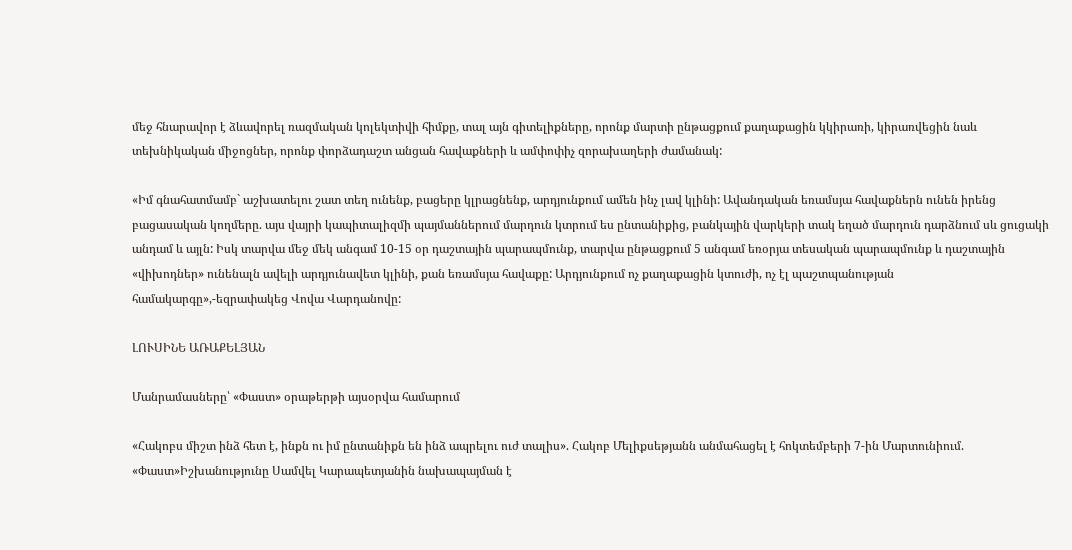մեջ հնարավոր է ձևավորել ռազմական կոլեկտիվի հիմքը, տալ այն գիտելիքները, որոնք մարտի ընթացքում քաղաքացին կկիրառի, կիրառվեցին նաև տեխնիկական միջոցներ, որոնք փորձադաշտ անցան հավաքների և ամփոփիչ զորախաղերի ժամանակ:

«Իմ գնահատմամբ` աշխատելու շատ տեղ ունենք, բացերը կլրացնենք, արդյունքում ամեն ինչ լավ կլինի: Ավանդական եռամսյա հավաքներն ունեն իրենց բացասական կողմերը. այս վայրի կապիտալիզմի պայմաններում մարդուն կտրում ես ընտանիքից, բանկային վարկերի տակ եղած մարդուն դարձնում սև ցուցակի անդամ և այլն: Իսկ տարվա մեջ մեկ անգամ 10-15 օր դաշտային պարապմունք, տարվա ընթացքում 5 անգամ եռօրյա տեսական պարապմունք և դաշտային «վիխոդներ» ունենալն ավելի արդյունավետ կլինի, քան եռամսյա հավաքը: Արդյունքում ոչ քաղաքացին կտուժի, ոչ էլ պաշտպանության համակարգը»,-եզրափակեց Վովա Վարդանովը:

ԼՈՒՍԻՆԵ ԱՌԱՔԵԼՅԱՆ

Մանրամասները՝ «Փաստ» օրաթերթի այսօրվա համարում

«Հակոբս միշտ ինձ հետ է, ինքն ու իմ ընտանիքն են ինձ ապրելու ուժ տալիս». Հակոբ Մելիքսեթյանն անմահացել է հոկտեմբերի 7-ին Մարտունիում. «Փաստ»Իշխանությունը Սամվել Կարապետյանին նախապայման է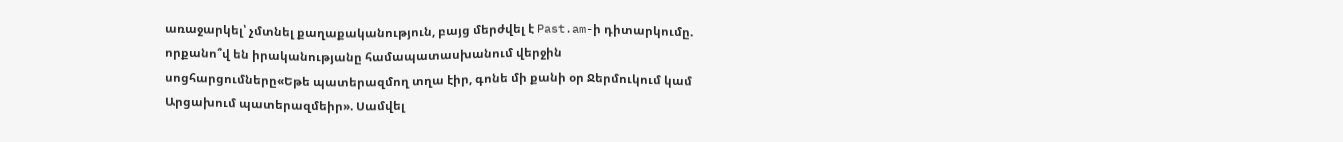առաջարկել՝ չմտնել քաղաքականություն, բայց մերժվել է Past.am-ի դիտարկումը. որքանո՞վ են իրականությանը համապատասխանում վերջին սոցհարցումները«Եթե պատերազմող տղա էիր, գոնե մի քանի օր Ջերմուկում կամ Արցախում պատերազմեիր». Սամվել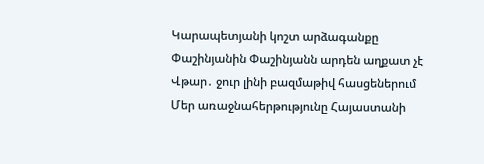Կարապետյանի կոշտ արձագանքը Փաշինյանին Փաշինյանն արդեն աղքատ չէ Վթար․ ջուր լինի բազմաթիվ հասցեներում Մեր առաջնահերթությունը Հայաստանի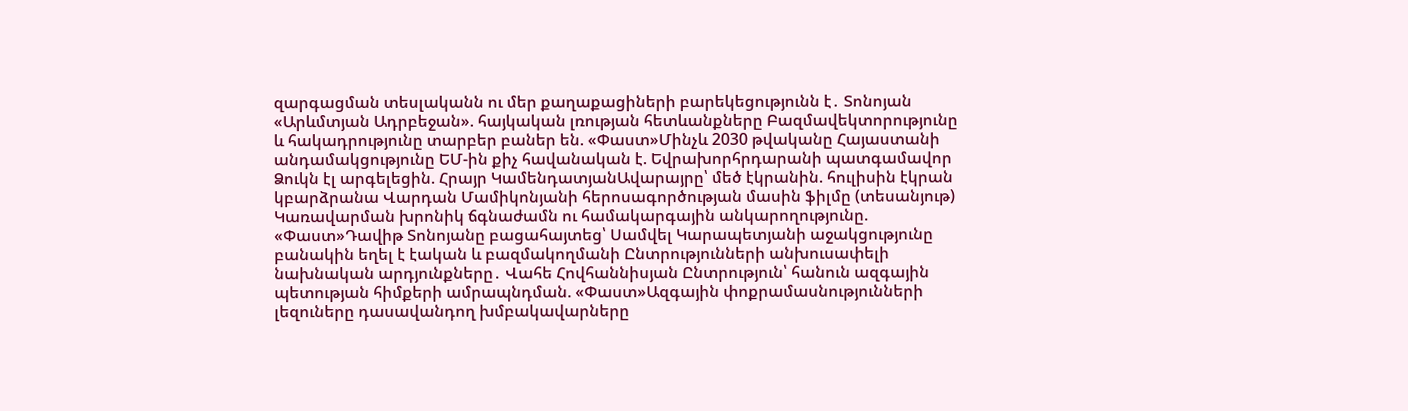զարգացման տեսլականն ու մեր քաղաքացիների բարեկեցությունն է․ Տոնոյան «Արևմտյան Ադրբեջան». հայկական լռության հետևանքները Բազմավեկտորությունը և հակադրությունը տարբեր բաներ են. «Փաստ»Մինչև 2030 թվականը Հայաստանի անդամակցությունը ԵՄ-ին քիչ հավանական է. Եվրախորհրդարանի պատգամավոր Ձուկն էլ արգելեցին. Հրայր ԿամենդատյանԱվարայրը՝ մեծ էկրանին. հուլիսին էկրան կբարձրանա Վարդան Մամիկոնյանի հերոսագործության մասին ֆիլմը (տեսանյութ) Կառավարման խրոնիկ ճգնաժամն ու համակարգային անկարողությունը. «Փաստ»Դավիթ Տոնոյանը բացահայտեց՝ Սամվել Կարապետյանի աջակցությունը բանակին եղել է էական և բազմակողմանի Ընտրությունների անխուսափելի նախնական արդյունքները․ Վահե Հովհաննիսյան Ընտրություն՝ հանուն ազգային պետության հիմքերի ամրապնդման. «Փաստ»Ազգային փոքրամասնությունների լեզուները դասավանդող խմբակավարները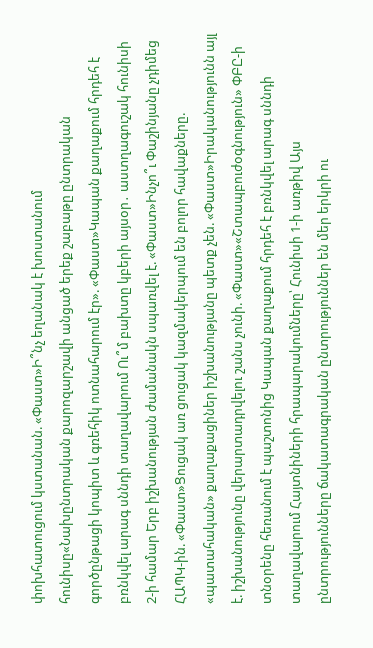փոխհատուցում կստանան. «Փաստ»Ի՞նչ եղանակ է խոստանում հունիսը«Նախընտրական քարոզարշավի անցած երեք շաբաթը ընտրական գործընթացի կոպիտ և գռեհիկ ոտնահարում էր». «Փաստ»Կապան քաղաքում հրդեհ է բռնկվել արագ սննդի տաղավարում Ու՞մ բախտը կբերի այսօր․ աստղագուշակ հունիսի 2-ի համար Երբ իշխանության ժամանակն սպառվել է. «Փաստ»Ինչո՞ւ Փաշինյանը չդիմեց ՀԱՊԿ-ին. «Փաստ»Ցուցակ առ ցուցակ կազմակերպում են բոլոր հավաքները. «պատահական» քաղաքացիներ իշխանությանը պետք չեն. «Փաստ»Իրականությունն այլ է. իշխանությունը վերարտադրվելու շանս չունի. «Փաստ»«Շտապբուժօգնություն» ՓԲԸ-ի տնօրենը հեռանում է պաշտոնից Կապան քաղաքում հրդեհ է բռնկվել արագ սննդի տաղավարում Հայտնիների հրապարակումները՝ Հունիսի 1-ի առթիվ Այս ընտրությունները ճակատագրական ընտրություններ են մեր երկրի ու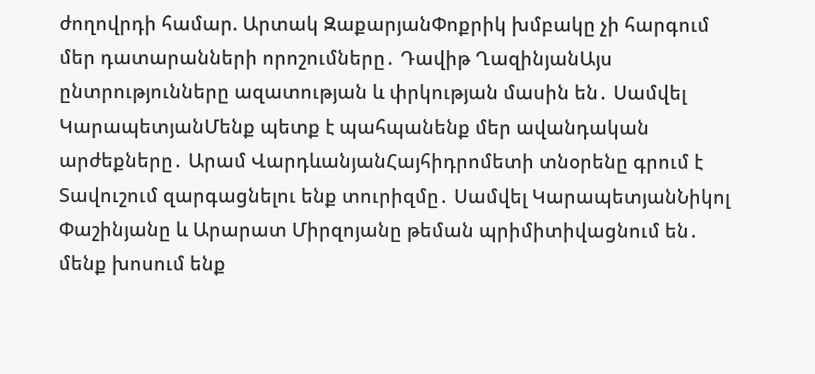ժողովրդի համար. Արտակ ԶաքարյանՓոքրիկ խմբակը չի հարգում մեր դատարանների որոշումները․ Դավիթ ՂազինյանԱյս ընտրությունները ազատության և փրկության մասին են․ Սամվել ԿարապետյանՄենք պետք է պահպանենք մեր ավանդական արժեքները․ Արամ ՎարդևանյանՀայհիդրոմետի տնօրենը գրում է Տավուշում զարգացնելու ենք տուրիզմը․ Սամվել ԿարապետյանՆիկոլ Փաշինյանը և Արարատ Միրզոյանը թեման պրիմիտիվացնում են․ մենք խոսում ենք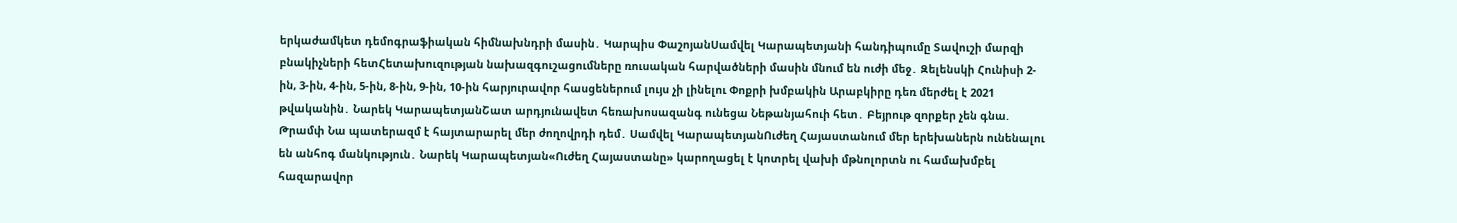երկաժամկետ դեմոգրաֆիական հիմնախնդրի մասին․ Կարպիս ՓաշոյանՍամվել Կարապետյանի հանդիպումը Տավուշի մարզի բնակիչների հետՀետախուզության նախազգուշացումները ռուսական հարվածների մասին մնում են ուժի մեջ․ Զելենսկի Հունիսի 2-ին, 3-ին, 4-ին, 5-ին, 8-ին, 9-ին, 10-ին հարյուրավոր հասցեներում լույս չի լինելու Փոքրի խմբակին Արաբկիրը դեռ մերժել է 2021 թվականին․ Նարեկ ԿարապետյանՇատ արդյունավետ հեռախոսազանգ ունեցա Նեթանյահուի հետ․ Բեյրութ զnրքեր չեն գնա. Թրամփ Նա պատերազմ է հայտարարել մեր ժողովրդի դեմ․ Սամվել ԿարապետյանՈւժեղ Հայաստանում մեր երեխաներն ունենալու են անհոգ մանկություն․ Նարեկ Կարապետյան«Ուժեղ Հայաստանը» կարողացել է կոտրել վախի մթնոլորտն ու համախմբել հազարավոր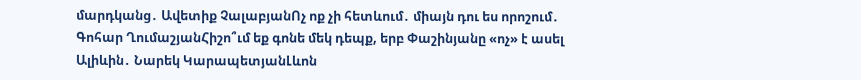մարդկանց․ Ավետիք ՉալաբյանՈչ ոք չի հետևում․ միայն դու ես որոշում․ Գոհար ՂումաշյանՀիշո՞ւմ եք գոնե մեկ դեպք, երբ Փաշինյանը «ոչ» է ասել Ալիևին․ Նարեկ ԿարապետյանԼևոն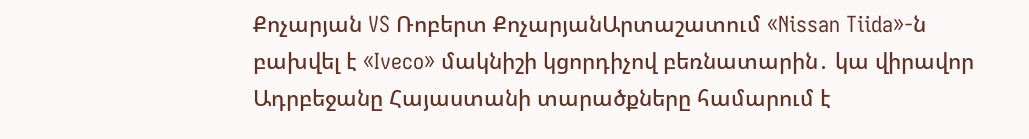Քոչարյան VS Ռոբերտ ՔոչարյանԱրտաշատում «Nissan Tiida»-ն բախվել է «Iveco» մակնիշի կցորդիչով բեռնատարին․ կա վիրավոր Ադրբեջանը Հայաստանի տարածքները համարում է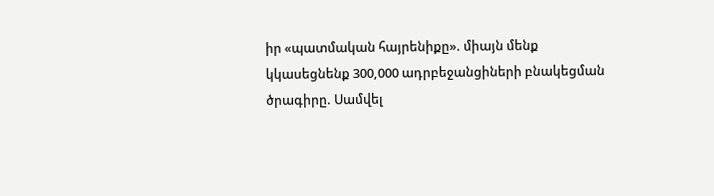իր «պատմական հայրենիքը». միայն մենք կկասեցնենք 300,000 ադրբեջանցիների բնակեցման ծրագիրը. Սամվել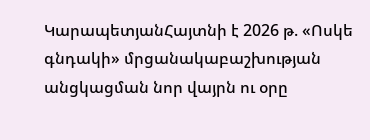ԿարապետյանՀայտնի է 2026 թ. «Ոսկե գնդակի» մրցանակաբաշխության անցկացման նոր վայրն ու օրը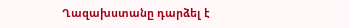Ղազախստանը դարձել է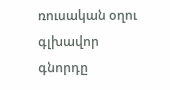ռուսական օղու գլխավոր գնորդը